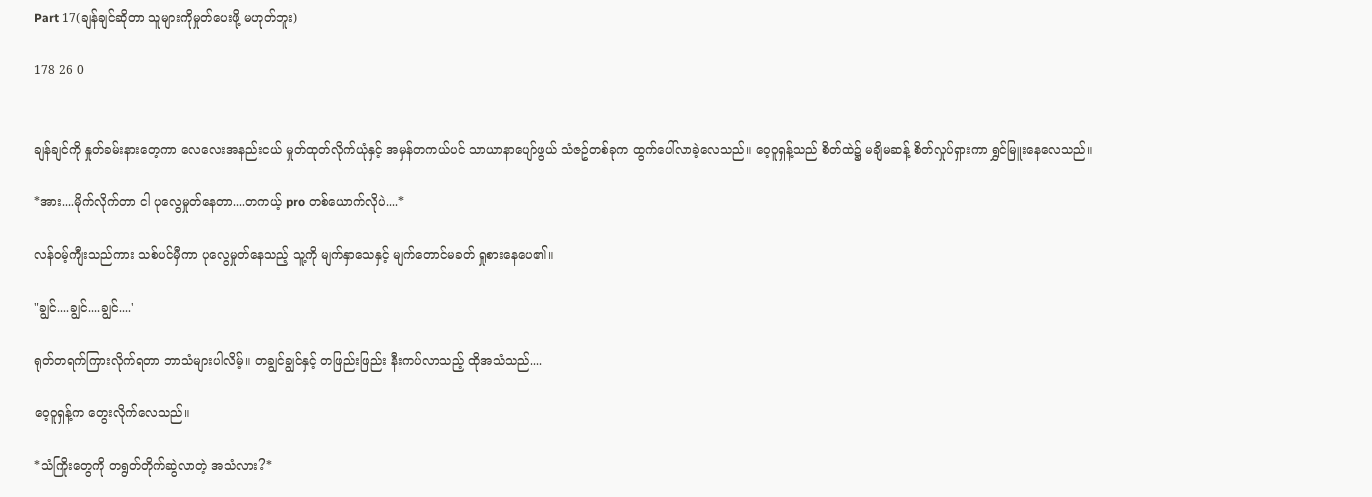Part 17(ချန်ချင်ဆိုတာ သူများကိုမှုတ်ပေးဖို့ မဟုတ်ဘူး)

178 26 0


ချန်ချင်ကို နှုတ်ခမ်းနားတေ့ကာ လေလေးအနည်းငယ် မှုတ်ထုတ်လိုက်ယုံနှင့် အမှန်တကယ်ပင် သာယာနာပျော်ဖွယ် သံဇဥ်တစ်ခုက ထွက်ပေါ်လာခဲ့လေသည်။ ဝေ့ဝူရှန့်သည် စိတ်ထဲ၌ မချိမဆန့် စိတ်လှုပ်ရှားကာ ရွှင်မြူးနေလေသည်။

*အား....မိုက်လိုက်တာ ငါ ပုလွေမှုတ်နေတာ....တကယ့် pro တစ်ယောက်လိုပဲ....*

လန်ဝမ့်ကျီးသည်ကား သစ်ပင်မှီကာ ပုလွေမှုတ်နေသည့် သူ့ကို မျက်နှာသေနှင့် မျက်တောင်မခတ် ရှုစားနေပေ၏။

"ချွင်....ချွင်....ချွင်....'

ရုတ်တရက်ကြားလိုက်ရတာ ဘာသံများပါလိမ့်။ တချွင်ချွင်နှင့် တဖြည်းဖြည်း နီးကပ်လာသည့် ထိုအသံသည်....

ဝေ့ဝူရှန့်က တွေးလိုက်လေသည်။

*သံကြိုးတွေကို တရွတ်တိုက်ဆွဲလာတဲ့ အသံလား?*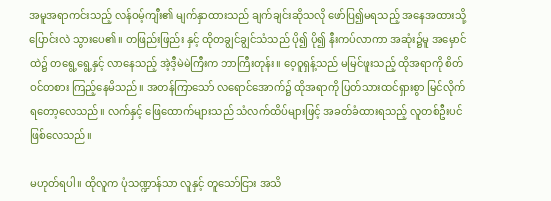အမူအရာကင်းသည့် လန်ဝမ့်ကျီး၏ မျက်နှာထားသည် ချက်ချင်းဆိုသလို ဖော်ပြ၍မရသည့် အနေအထားသို့ ပြောင်းလဲ သွားပေ၏။ တဖြည်းဖြည်း နှင့် ထိုတချွင်ချွင်သံသည် ပို၍ ပို၍ နီးကပ်လာကာ အဆုံး၌မူ အမှောင်ထဲ၌ တရွေ့ရွေ့နှင့် လာနေသည့် အဲ့ဒီ့မဲမဲကြီးက ဘာကြီးတုန်း။ ဝေ့ဝူရှန့်သည် မမြင်ဖူးသည့် ထိုအရာကို စိတ်ဝင်တစား ကြည့်နေမိသည်။ အတန်ကြာသော် လရောင်အောက်၌ ထိုအရာကို ပြတ်သားထင်ရှားစွာ မြင်လိုက်ရတော့လေသည်။ လက်နှင့် ဖြေထောက်များသည် သံလက်ထိပ်များဖြင့် အခတ်ခံထားရသည့် လူတစ်ဦးပင် ဖြစ်လေသည်။

မဟုတ်ရပါ။ ထိုလူက ပုံသဏ္ဍာန်သာ လူနှင့် တူသော်ငြား အသိ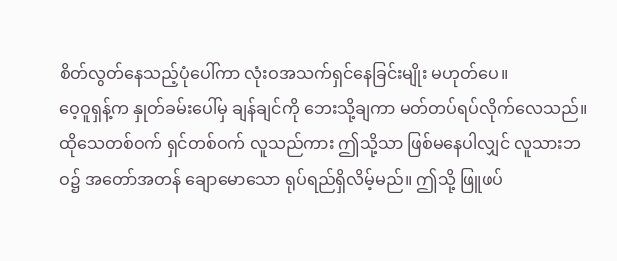စိတ်လွတ်နေသည့်ပုံပေါ်ကာ လုံးဝအသက်ရှင်နေခြင်းမျိုး မဟုတ်ပေ။
ဝေ့ဝူရှန့်က နှုတ်ခမ်းပေါ်မှ ချန်ချင်ကို ဘေးသို့ချကာ မတ်တပ်ရပ်လိုက်လေသည်။ ထိုသေတစ်ဝက် ရှင်တစ်ဝက် လူသည်ကား ဤသို့သာ ဖြစ်မနေပါလျှင် လူသားဘဝ၌ အတော်အတန် ချောမောသော ရုပ်ရည်ရှိလိမ့်မည်။ ဤသို့ ဖြူဖပ်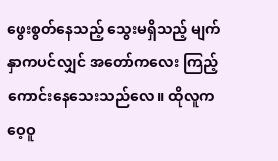ဖွေးစွတ်နေသည့် သွေးမရှိသည့် မျက်နှာကပင်လျှင် အတော်ကလေး ကြည့်ကောင်းနေသေးသည်လေ။ ထိုလူက ဝေ့ဝူ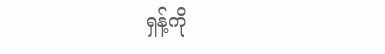ရှန့်ကို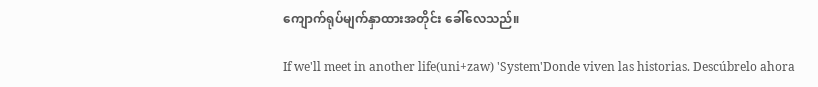ကျောက်ရုပ်မျက်နှာထားအတိုင်း ခေါ်လေသည်။

If we'll meet in another life(uni+zaw) 'System'Donde viven las historias. Descúbrelo ahora